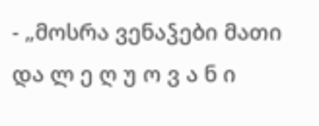- „მოსრა ვენაჴები მათი და ლ ე ღ უ ო ვ ა ნ ი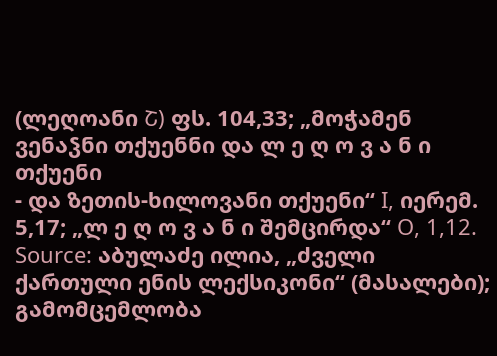(ლეღოანი Շ) ფს. 104,33; „მოჭამენ ვენაჴნი თქუენნი და ლ ე ღ ო ვ ა ნ ი თქუენი
- და ზეთის-ხილოვანი თქუენი“ I, იერემ. 5,17; „ლ ე ღ ო ვ ა ნ ი შემცირდა“ O, 1,12.
Source: აბულაძე ილია, „ძველი ქართული ენის ლექსიკონი“ (მასალები); გამომცემლობა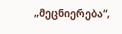„მეცნიერება“,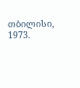თბილისი, 1973.